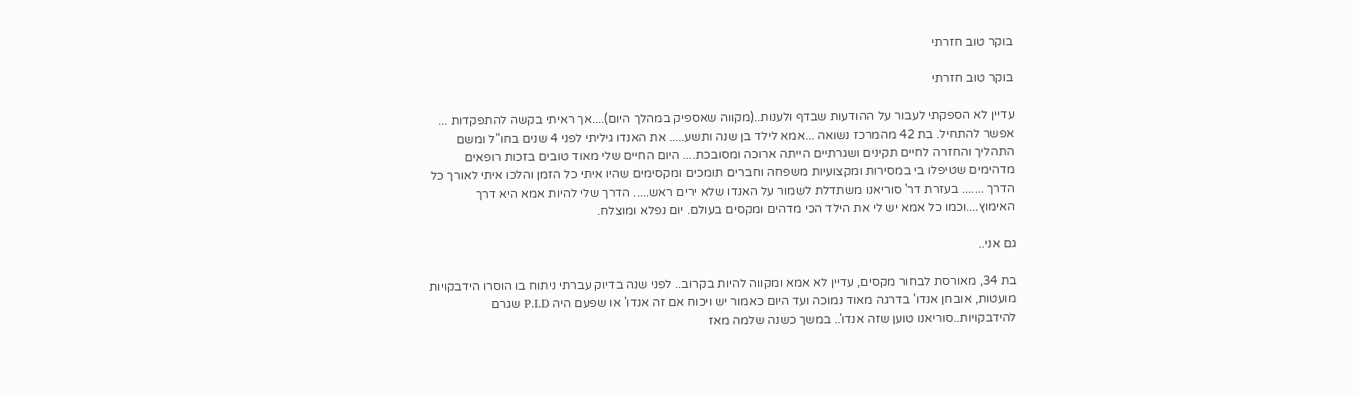בוקר טוב חזרתי

בוקר טוב חזרתי

עדיין לא הספקתי לעבור על ההודעות שבדף ולענות..(מקווה שאספיק במהלך היום)....אך ראיתי בקשה להתפקדות ... אפשר להתחיל. בת 42 מהמרכז נשואה ...אמא לילד בן שנה ותשע..... את האנדו גיליתי לפני 4 שנים בחו"ל ומשם התהליך והחזרה לחיים תקינים ושגרתיים הייתה ארוכה ומסובכת.... היום החיים שלי מאוד טובים בזכות רופאים מדהימים שטיפלו בי במסירות ומקצועיות משפחה וחברים תומכים ומקסימים שהיו איתי כל הזמן והלכו איתי לאורך כל הדרך ....... בעזרת דר' סוריאנו משתדלת לשמור על האנדו שלא ירים ראש..... הדרך שלי להיות אמא היא דרך האימוץ....וכמו כל אמא יש לי את הילד הכי מדהים ומקסים בעולם. יום נפלא ומוצלח.

גם אני..

בת 34, מאורסת לבחור מקסים, עדיין לא אמא ומקווה להיות בקרוב.. לפני שנה בדיוק עברתי ניתוח בו הוסרו הידבקויות מועטות, אובחן אנדו' בדרגה מאוד נמוכה ועד היום כאמור יש ויכוח אם זה אנדו' או שפעם היה P.I.D שגרם להידבקויות..סוריאנו טוען שזה אנדו'.. במשך כשנה שלמה מאז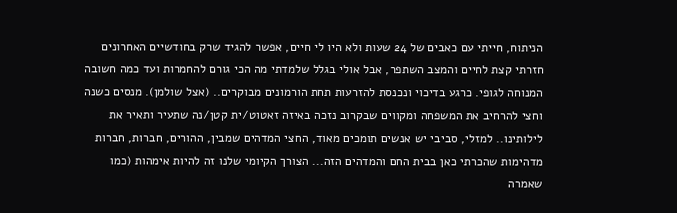הניתוח, חייתי עם כאבים של 24 שעות ולא היו לי חיים, אפשר להגיד שרק בחודשיים האחרונים חזרתי קצת לחיים והמצב השתפר, אבל אולי בגלל שלמדתי מה הכי גורם להחמרות ועד כמה חשובה המנוחה לגופי. כרגע בדיכוי ונכנסת להזרעות תחת הורמונים מבוקרים.. (אצל שולמן). מנסים כשנה וחצי להרחיב את המשפחה ומקווים שבקרוב נזכה באיזה זאטוט/ית קטן/נה שתעיר ותאיר את לילותינו.. למזלי, סביבי יש אנשים תומכים מאוד, החצי המדהים שמבין, ההורים, חברות, חברות מדהימות שהכרתי כאן בבית החם והמדהים הזה... הצורך הקיומי שלנו זה להיות אימהות (כמו שאמרה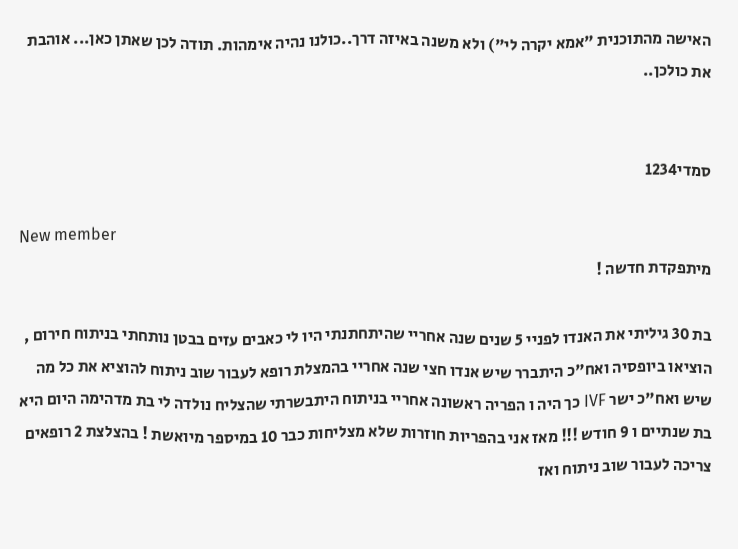האישה מהתוכנית "אמא יקרה לי") ולא משנה באיזה דרך..כולנו נהיה אימהות. תודה לכן שאתן כאן... אוהבת את כולכן..


סמדי1234

New member
מיתפקדת חדשה !

בת 30 גיליתי את האנדו לפניי 5 שנים שנה אחריי שהיתחתנתי היו לי כאבים עזים בבטן נותחתי בניתוח חירום , הוציאו ביופסיה ואח"כ היתברר שיש אנדו חצי שנה אחריי בהמצלת רופא לעבור שוב ניתוח להוציא את כל מה שיש ואח"כ ישר IVF כך היה ו הפריה ראשונה אחריי בניתוח היתבשרתי שהצליח נולדה לי בת מדהימה היום היא בת שנתיים ו 9 חודש !!! מאז אני בהפריות חוזרות שלא מצליחות כבר 10 במיספר מיואשת ! בהצלצת 2 רופאים צריכה לעבור שוב ניתוח ואז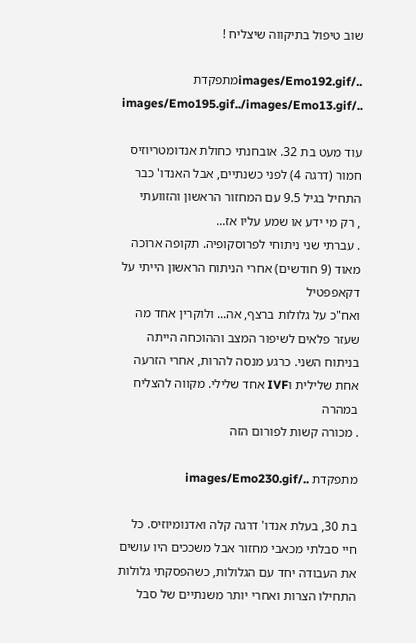שוב טיפול בתיקווה שיצליח !

../images/Emo192.gifמתפקדת ../images/Emo195.gif../images/Emo13.gif

עוד מעט בת 32. אובחנתי כחולת אנדומטריוזיס חמור (דרגה 4) לפני כשנתיים, אבל האנדו' כבר התחיל בגיל 9.5 עם המחזור הראשון והזוועתי
, רק מי ידע או שמע עליו אז...
. עברתי שני ניתוחי לפרוסקופיה. תקופה ארוכה מאוד (9 חודשים) אחרי הניתוח הראשון הייתי על דקאפפטיל
ואח"כ על גלולות ברצף, אה... ולוקרין אחד מה שעזר פלאים לשיפור המצב וההוכחה הייתה בניתוח השני. כרגע מנסה להרות, אחרי הזרעה אחת שלילית וIVF אחד שלילי. מקווה להצליח במהרה
. מכורה קשות לפורום הזה

מתפקדת ../images/Emo230.gif

בת 30, בעלת אנדו' דרגה קלה ואדנומיוזיס. כל חיי סבלתי מכאבי מחזור אבל משככים היו עושים את העבודה יחד עם הגלולות, כשהפסקתי גלולות התחילו הצרות ואחרי יותר משנתיים של סבל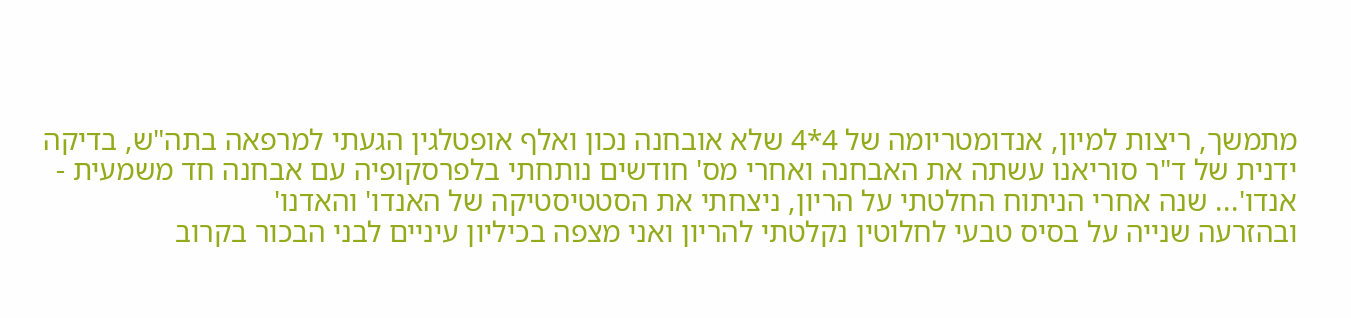מתמשך, ריצות למיון, אנדומטריומה של 4*4 שלא אובחנה נכון ואלף אופטלגין הגעתי למרפאה בתה"ש, בדיקה ידנית של ד"ר סוריאנו עשתה את האבחנה ואחרי מס' חודשים נותחתי בלפרסקופיה עם אבחנה חד משמעית - אנדו'... שנה אחרי הניתוח החלטתי על הריון, ניצחתי את הסטטיסטיקה של האנדו' והאדנו'
ובהזרעה שנייה על בסיס טבעי לחלוטין נקלטתי להריון ואני מצפה בכיליון עיניים לבני הבכור בקרוב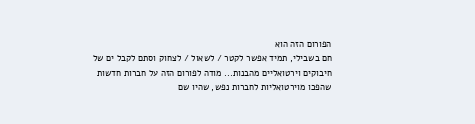הפורום הזה הוא
חם בשבילי, תמיד אפשר לקטר / לשאול / לצחוק וסתם לקבל ים של חיבוקים וירטואליים מהבנות... מודה לפורום הזה על חברות חדשות שהפכו מוירטואליות לחברות נפש, שהיו שם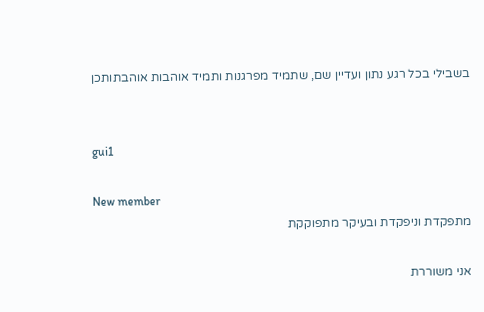בשבילי בכל רגע נתון ועדיין שם, שתמיד מפרגנות ותמיד אוהבות אוהבתותכן


gui1

New member
מתפקדת וניפקדת ובעיקר מתפוקקת

אני משוררת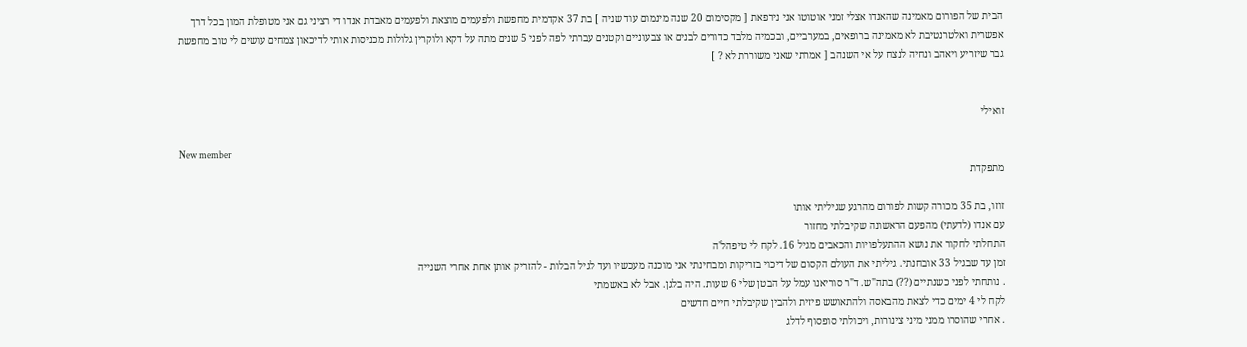הבית של הפורום מאמינה שהאנדו אצלי זמני אוטוטו אני נירפאת [ מקסימום 20 שנה מינמום עוד שניה ] בת 37 אקדמית מחפשת ולפעמים מוצאת ולפעמים מאבדת אנדו די רציני גם אני מטופלת המון בכל דרך אפשרית ואלטרנטיבת לא מאמינה ברופאים, במערביים, ובכמיה מלבד כדורים לבנים או צבעוניים וקטנים עברתי לפה לפני 5 שנים מתה על דקא ולוקרין גלולות מכניסות אותי לדיכאון צמחים עושים לי טוב מחפשת גבר שיזריע ויאהב ונחיה לנצח על אי השנהב [ אמרתי שאני משוררת לא ? ]


זואילי

New member
מתפקדת

זוזו, בת 35 מכורה קשות לפורום מהרגע שגיליתי אותו
עם אנדו (לדעתי) מהפעם הראשונה שקיבלתי מחזור
התחלתי לחקור את נושא ההתעלפויות והכאבים מגיל 16. לקח לי טיפהל'ה
זמן עד שבגיל 33 אובחנתי. גיליתי את העולם הקסום של דיכוי בזריקות ומבחינתי אני מוכנה מעכשיו ועד לגיל הבלות - להזריק אותן אחת אחרי השנייה
. נותחתי לפני כשנתיים (??) בתה"ש. ד"ר סוריאנו עמל על הבטן שלי 6 שעות. היה בלגן. אבל לא באשמתי
לקח לי 4 ימים כדי לצאת מהבאסה ולהתאושש פיזית ולהבין שקיבלתי חיים חדשים
. אחרי שהוסרו ממני מיני צינורות, ויכולתי סופסוף לדלג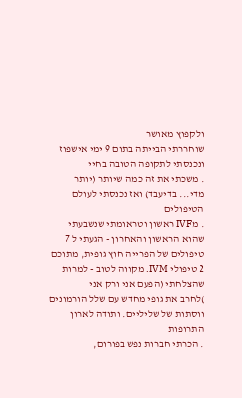ולקפוץ מאושר
שוחררתי הבייתה בתום 9 ימי אישפוז ונכנסתי לתקופה הטובה בחיי
. משכתי את זה כמה שיותר (יותר מדי... בדיעבד) ואז נכנסתי לעולם הטיפולים
. מIVF ראשון וטראומתי שנשבעתי שהוא הראשון והאחרון - הגעתי ל 7 טיפולים של הפרייה חוץ גופית, מתוכם 2 טיפולי IVM. מקווה לטוב - למרות שהצלחתי (הפעם אני ורק אני
)לחרב את גופי מחדש עם שלל הורמונים ווסתות של שליליים. ותודה לארון התרופות
. הכרתי חברות נפש בפורום,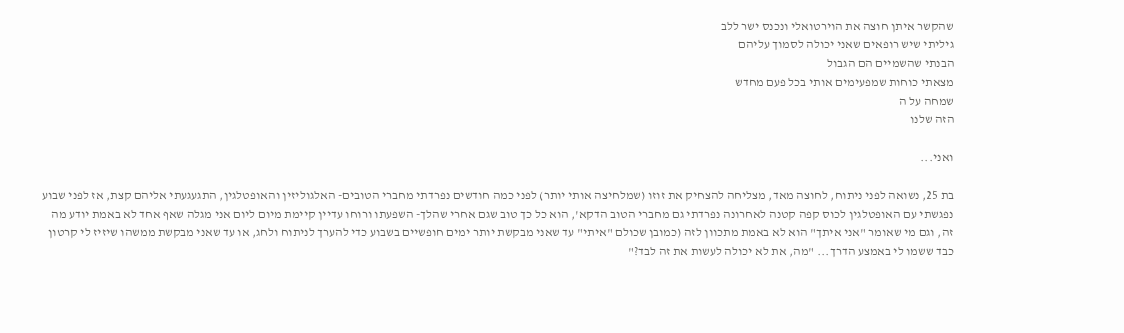שהקשר איתן חוצה את הוירטואלי ונכנס ישר ללב
גיליתי שיש רופאים שאני יכולה לסמוך עליהם
הבנתי שהשמיים הם הגבול
מצאתי כוחות שמפעימים אותי בכל פעם מחדש
שמחה על ה
הזה שלנו

ואני...

בת 25, נשואה לפני ניתוח, לחוצה מאד, מצליחה להצחיק את זוזו (שמלחיצה אותי יותר) לפני כמה חודשים נפרדתי מחברי הטובים- האלגוליזין והאופטלגין, התגעגעתי אליהם קצת, אז לפני שבוע נפגשתי עם האופטלגין לכוס קפה קטנה לאחרונה נפרדתי גם מחברי הטוב הדקא', הוא כל כך טוב שגם אחרי שהלך- השפעתו ורוחו עדיין קיימת מיום ליום אני מגלה שאף אחד לא באמת יודע מה זה, וגם מי שאומר "אני איתך" הוא לא באמת מתכוון לזה (כמובן שכולם "איתי" עד שאני מבקשת יותר ימים חופשיים בשבוע כדי להערך לניתוח ולחג, או עד שאני מבקשת ממשהו שיזיז לי קרטון כבד ששמו לי באמצע הדרך... "מה, את לא יכולה לעשות את זה לבד?"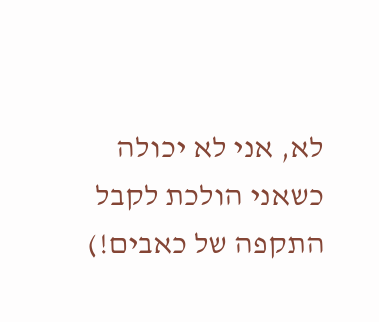לא, אני לא יכולה כשאני הולכת לקבל התקפה של כאבים!)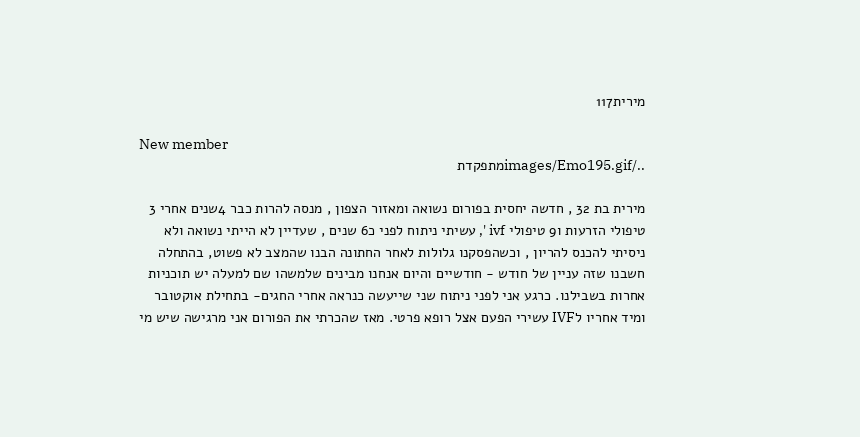מירית117

New member
../images/Emo195.gifמתפקדת

מירית בת 32 , חדשה יחסית בפורום נשואה ומאזור הצפון , מנסה להרות כבר 4שנים אחרי 3 טיפולי הזרעות ו9 טיפולי ivf ', עשיתי ניתוח לפני כ6 שנים , שעדיין לא הייתי נשואה ולא ניסיתי להכנס להריון , וכשהפסקנו גלולות לאחר החתונה הבנו שהמצב לא פשוט, בהתחלה חשבנו שזה עניין של חודש - חודשיים והיום אנחנו מבינים שלמשהו שם למעלה יש תוכניות אחרות בשבילנו. כרגע אני לפני ניתוח שני שייעשה כנראה אחרי החגים- בתחילת אוקטובר ומיד אחריו לIVF עשירי הפעם אצל רופא פרטי. מאז שהכרתי את הפורום אני מרגישה שיש מי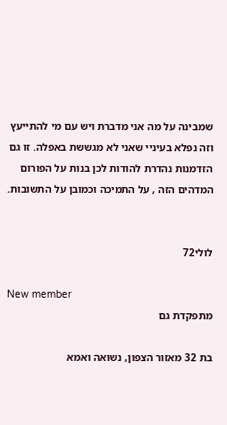שמבינה על מה אני מדברת ויש עם מי להתייעץ וזה נפלא בעיניי שאני לא מגששת באפלה. זו גם הזדמנות נהדרת להודות לכן בנות על הפורום המדהים הזה , על התמיכה וכמובן על התשובות.


לולי72

New member
מתפקדת גם

בת 32 מאזור הצפון, נשואה ואמא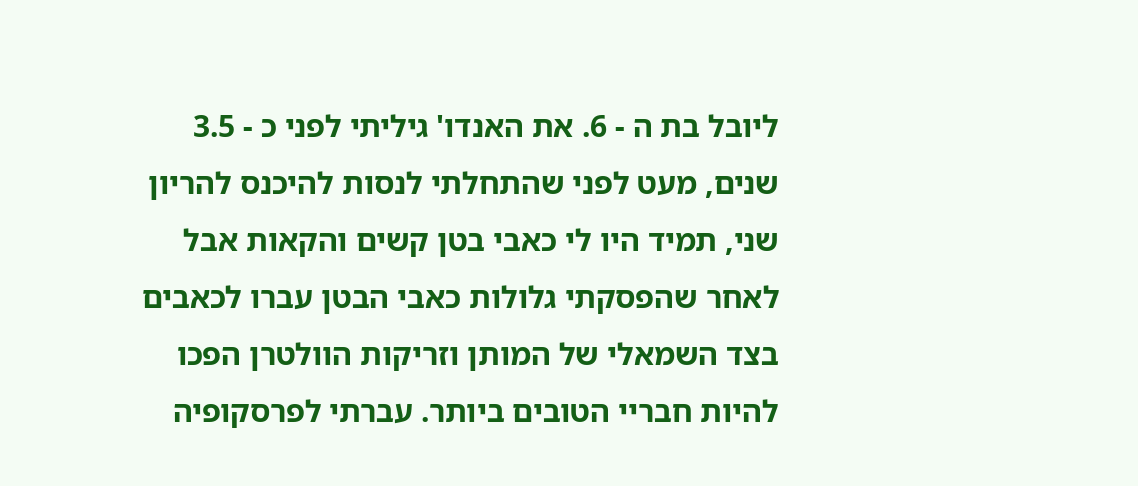ליובל בת ה - 6. את האנדו' גיליתי לפני כ - 3.5 שנים, מעט לפני שהתחלתי לנסות להיכנס להריון שני, תמיד היו לי כאבי בטן קשים והקאות אבל לאחר שהפסקתי גלולות כאבי הבטן עברו לכאבים בצד השמאלי של המותן וזריקות הוולטרן הפכו להיות חבריי הטובים ביותר. עברתי לפרסקופיה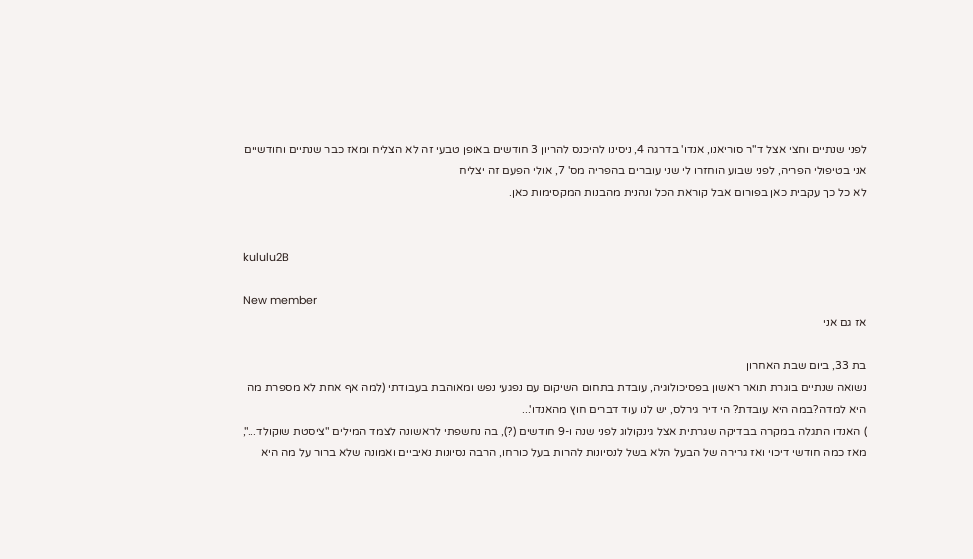לפני שנתיים וחצי אצל ד"ר סוריאנו, אנדו' בדרגה 4, ניסינו להיכנס להריון 3 חודשים באופן טבעי זה לא הצליח ומאז כבר שנתיים וחודשיים אני בטיפולי הפריה, לפני שבוע הוחזרו לי שני עוברים בהפריה מס' 7, אולי הפעם זה יצליח
לא כל כך עקבית כאן בפורום אבל קוראת הכל ונהנית מהבנות המקסימות כאן.


kululu2B

New member
אז גם אני

בת 33, ביום שבת האחרון
נשואה שנתיים בוגרת תואר ראשון בפסיכולוגיה, עובדת בתחום השיקום עם נפגעי נפש ומאוהבת בעבודתי (למה אף אחת לא מספרת מה היא למדה?במה היא עובדת? הי דיר גירלס, יש לנו עוד דברים חוץ מהאנדו'...
) האנדו התגלה במקרה בבדיקה שגרתית אצל גינקולוג לפני שנה ו-9 חודשים (?), בה נחשפתי לראשונה לצמד המילים "ציסטת שוקולד...", מאז כמה חודשי דיכוי ואז גרירה של הבעל הלא בשל לנסיונות להרות בעל כורחו, הרבה נסיונות נאיביים ואמונה שלא ברור על מה היא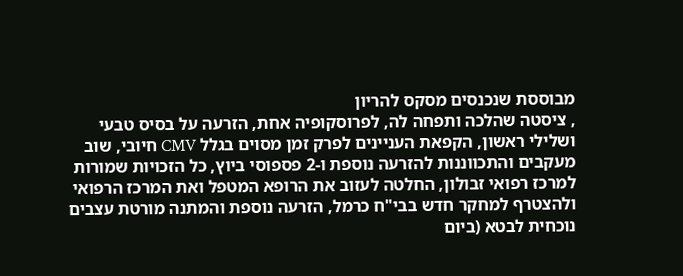מבוססת שנכנסים מסקס להריון
, ציסטה שהלכה ותפחה לה, לפרוסקופיה אחת, הזרעה על בסיס טבעי ושלילי ראשון, הקפאת העניינים לפרק זמן מסוים בגלל CMV חיובי, שוב מעקבים והתכווננות להזרעה נוספת ו-2 פספוסי ביוץ, כל הזכויות שמורות למרכז רפואי זבולון, החלטה לעזוב את הרופא המטפל ואת המרכז הרפואי ולהצטרף למחקר חדש בבי"ח כרמל, הזרעה נוספת והמתנה מורטת עצבים נוכחית לבטא (ביום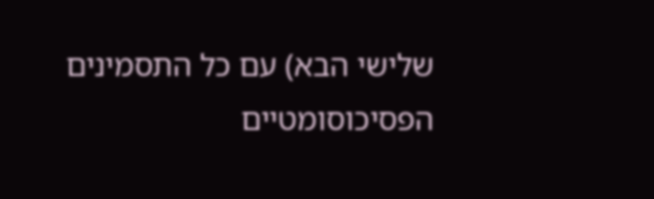שלישי הבא) עם כל התסמינים הפסיכוסומטיים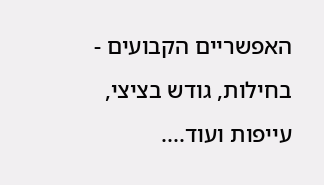האפשריים הקבועים - בחילות, גודש בציצי, עייפות ועוד....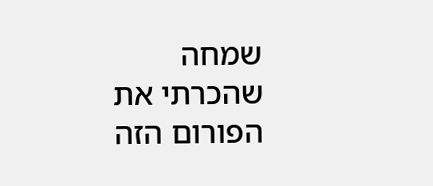שמחה שהכרתי את הפורום הזה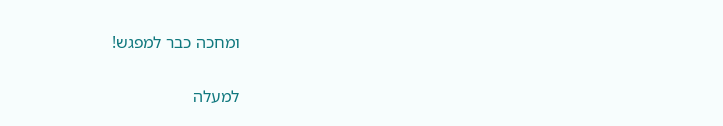ומחכה כבר למפגש!

למעלה